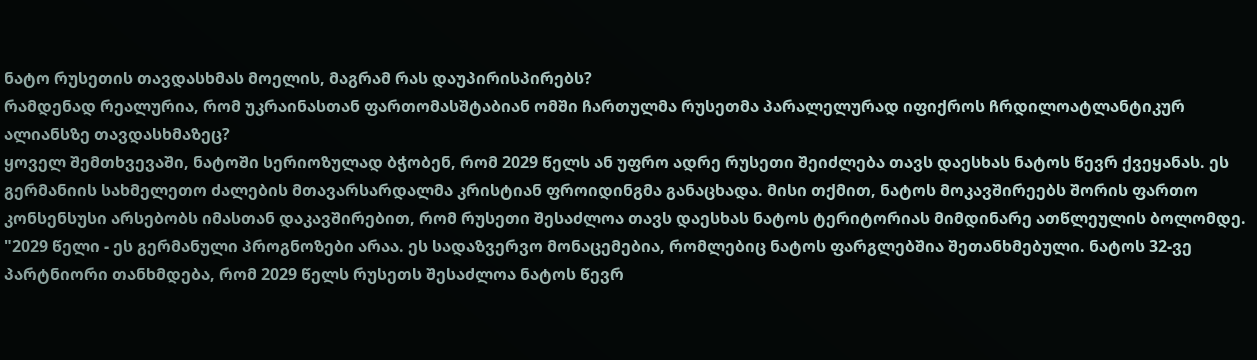ნატო რუსეთის თავდასხმას მოელის, მაგრამ რას დაუპირისპირებს?
რამდენად რეალურია, რომ უკრაინასთან ფართომასშტაბიან ომში ჩართულმა რუსეთმა პარალელურად იფიქროს ჩრდილოატლანტიკურ ალიანსზე თავდასხმაზეც?
ყოველ შემთხვევაში, ნატოში სერიოზულად ბჭობენ, რომ 2029 წელს ან უფრო ადრე რუსეთი შეიძლება თავს დაესხას ნატოს წევრ ქვეყანას. ეს გერმანიის სახმელეთო ძალების მთავარსარდალმა კრისტიან ფროიდინგმა განაცხადა. მისი თქმით, ნატოს მოკავშირეებს შორის ფართო კონსენსუსი არსებობს იმასთან დაკავშირებით, რომ რუსეთი შესაძლოა თავს დაესხას ნატოს ტერიტორიას მიმდინარე ათწლეულის ბოლომდე.
"2029 წელი - ეს გერმანული პროგნოზები არაა. ეს სადაზვერვო მონაცემებია, რომლებიც ნატოს ფარგლებშია შეთანხმებული. ნატოს 32-ვე პარტნიორი თანხმდება, რომ 2029 წელს რუსეთს შესაძლოა ნატოს წევრ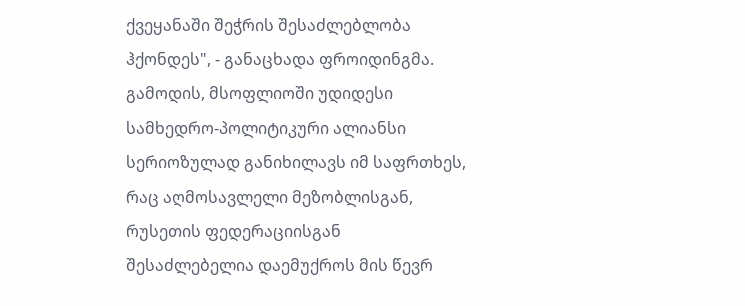ქვეყანაში შეჭრის შესაძლებლობა ჰქონდეს", - განაცხადა ფროიდინგმა.
გამოდის, მსოფლიოში უდიდესი სამხედრო-პოლიტიკური ალიანსი სერიოზულად განიხილავს იმ საფრთხეს, რაც აღმოსავლელი მეზობლისგან, რუსეთის ფედერაციისგან შესაძლებელია დაემუქროს მის წევრ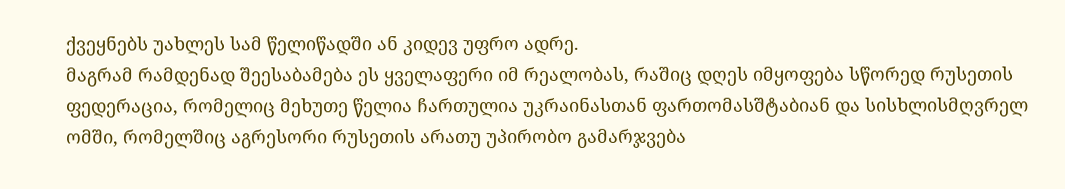ქვეყნებს უახლეს სამ წელიწადში ან კიდევ უფრო ადრე.
მაგრამ რამდენად შეესაბამება ეს ყველაფერი იმ რეალობას, რაშიც დღეს იმყოფება სწორედ რუსეთის ფედერაცია, რომელიც მეხუთე წელია ჩართულია უკრაინასთან ფართომასშტაბიან და სისხლისმღვრელ ომში, რომელშიც აგრესორი რუსეთის არათუ უპირობო გამარჯვება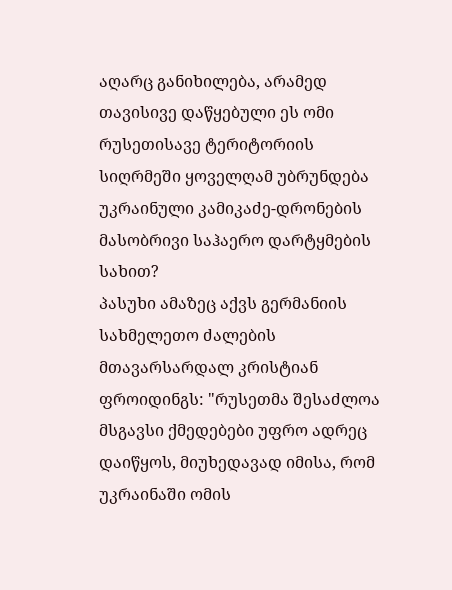აღარც განიხილება, არამედ თავისივე დაწყებული ეს ომი რუსეთისავე ტერიტორიის სიღრმეში ყოველღამ უბრუნდება უკრაინული კამიკაძე-დრონების მასობრივი საჰაერო დარტყმების სახით?
პასუხი ამაზეც აქვს გერმანიის სახმელეთო ძალების მთავარსარდალ კრისტიან ფროიდინგს: "რუსეთმა შესაძლოა მსგავსი ქმედებები უფრო ადრეც დაიწყოს, მიუხედავად იმისა, რომ უკრაინაში ომის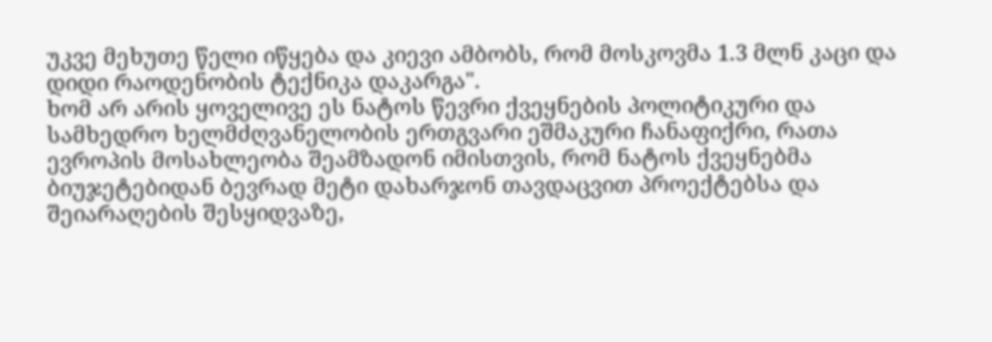უკვე მეხუთე წელი იწყება და კიევი ამბობს, რომ მოსკოვმა 1.3 მლნ კაცი და დიდი რაოდენობის ტექნიკა დაკარგა".
ხომ არ არის ყოველივე ეს ნატოს წევრი ქვეყნების პოლიტიკური და სამხედრო ხელმძღვანელობის ერთგვარი ეშმაკური ჩანაფიქრი, რათა ევროპის მოსახლეობა შეამზადონ იმისთვის, რომ ნატოს ქვეყნებმა ბიუჯეტებიდან ბევრად მეტი დახარჯონ თავდაცვით პროექტებსა და შეიარაღების შესყიდვაზე,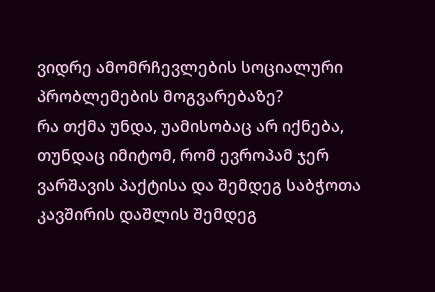ვიდრე ამომრჩევლების სოციალური პრობლემების მოგვარებაზე?
რა თქმა უნდა, უამისობაც არ იქნება, თუნდაც იმიტომ, რომ ევროპამ ჯერ ვარშავის პაქტისა და შემდეგ საბჭოთა კავშირის დაშლის შემდეგ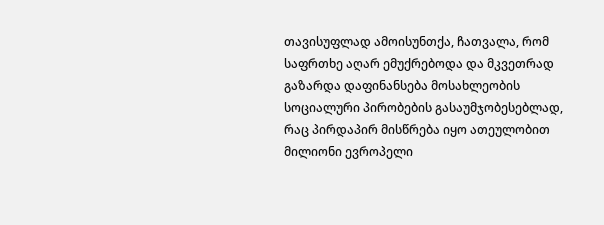თავისუფლად ამოისუნთქა, ჩათვალა, რომ საფრთხე აღარ ემუქრებოდა და მკვეთრად გაზარდა დაფინანსება მოსახლეობის სოციალური პირობების გასაუმჯობესებლად, რაც პირდაპირ მისწრება იყო ათეულობით მილიონი ევროპელი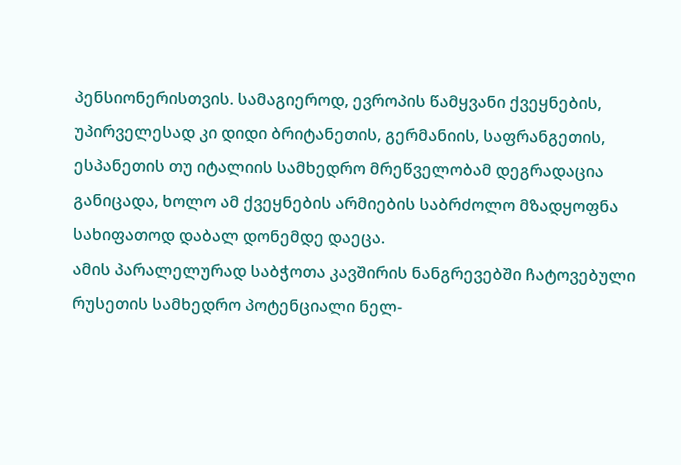პენსიონერისთვის. სამაგიეროდ, ევროპის წამყვანი ქვეყნების, უპირველესად კი დიდი ბრიტანეთის, გერმანიის, საფრანგეთის, ესპანეთის თუ იტალიის სამხედრო მრეწველობამ დეგრადაცია განიცადა, ხოლო ამ ქვეყნების არმიების საბრძოლო მზადყოფნა სახიფათოდ დაბალ დონემდე დაეცა.
ამის პარალელურად საბჭოთა კავშირის ნანგრევებში ჩატოვებული რუსეთის სამხედრო პოტენციალი ნელ-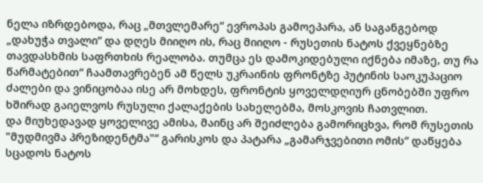ნელა იზრდებოდა, რაც „მთვლემარე“ ევროპას გამოეპარა, ან საგანგებოდ „დახუჭა თვალი“ და დღეს მიიღო ის, რაც მიიღო - რუსეთის ნატოს ქვეყნებზე თავდასხმის საფრთხის რეალობა. თუმცა ეს დამოკიდებული იქნება იმაზე, თუ რა წარმატებით“ ჩაამთავრებენ ამ წელს უკრაინის ფრონტზე პუტინის საოკუპაციო ძალები და ვინიცობაა ისე არ მოხდეს, ფრონტის ყოველდღიურ ცნობებში უფრო ხშირად გაიელვოს რუსული ქალაქების სახელებმა, მოსკოვის ჩათვლით.
და მიუხედავად ყოველივე ამისა, მაინც არ შეიძლება გამორიცხვა, რომ რუსეთის "მუდმივმა პრეზიდენტმა"“ გარისკოს და პატარა „გამარჯვებითი ომის“ დაწყება სცადოს ნატოს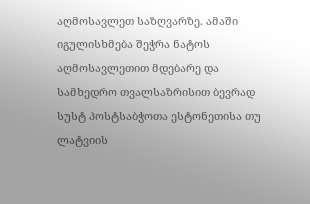აღმოსავლეთ საზღვარზე. ამაში იგულისხმება შეჭრა ნატოს აღმოსავლეთით მდებარე და სამხედრო თვალსაზრისით ბევრად სუსტ პოსტსაბჭოთა ესტონეთისა თუ ლატვიის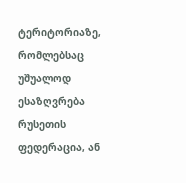ტერიტორიაზე, რომლებსაც უშუალოდ ესაზღვრება რუსეთის ფედერაცია, ან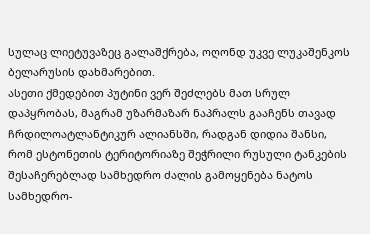სულაც ლიეტუვაზეც გალაშქრება, ოღონდ უკვე ლუკაშენკოს ბელარუსის დახმარებით.
ასეთი ქმედებით პუტინი ვერ შეძლებს მათ სრულ დაპყრობას, მაგრამ უზარმაზარ ნაპრალს გააჩენს თავად ჩრდილოატლანტიკურ ალიანსში, რადგან დიდია შანსი, რომ ესტონეთის ტერიტორიაზე შეჭრილი რუსული ტანკების შესაჩერებლად სამხედრო ძალის გამოყენება ნატოს სამხედრო-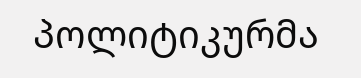პოლიტიკურმა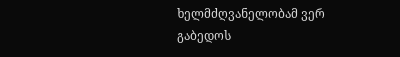ხელმძღვანელობამ ვერ გაბედოს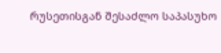რუსეთისგან შესაძლო საპასუხო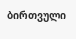ბირთვული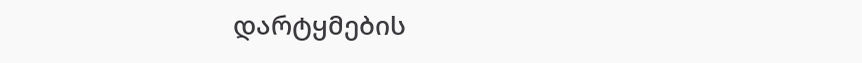დარტყმების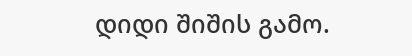დიდი შიშის გამო.